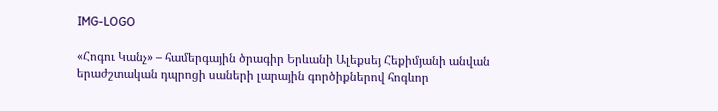IMG-LOGO

«Հոգու Կանչ» – համերգային ծրագիր Երևանի Ալեքսեյ Հեքիմյանի անվան երաժշտական դպրոցի սաների լարային գործիքներով հոգևոր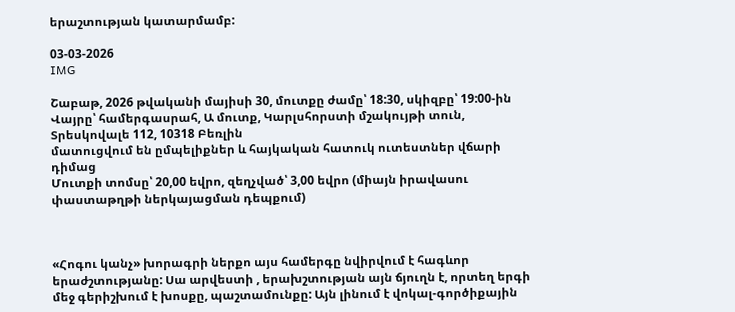երաշտության կատարմամբ:

03-03-2026
IMG

Շաբաթ, 2026 թվականի մայիսի 30, մուտքը ժամը՝ 18:30, սկիզբը՝ 19:00-ին
Վայրը՝ համերգասրահ, Ա մուտք, Կարլսհորստի մշակույթի տուն, Տրեսկովալե 112, 10318 Բեռլին
մատուցվում են ըմպելիքներ և հայկական հատուկ ուտեստներ վճարի դիմաց
Մուտքի տոմսը՝ 20,00 եվրո, զեղչված՝ 3,00 եվրո (միայն իրավասու փաստաթղթի ներկայացման դեպքում)



«Հոգու կանչ» խորագրի ներքո այս համերգը նվիրվում է հագևոր երաժշտությանը: Սա արվեստի , երախշտության այն ճյուղն է, որտեղ երգի մեջ գերիշխում է խոսքը, պաշտամունքը: Այն լինում է վոկալ-գործիքային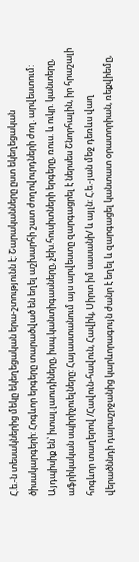Հ.ե.-ն տեսակներից մեկը եկեղեցական երա-շտությունն է: Շարականները ըստ եկեղեցական ծիսակարգերի: Հոգևոր երգերը տարածված են եղել աշխարհի շատ ժողովուրդների ժող. արվեստում: Այդպիսիք են՝ իտալ.լաուդիները, իսպ.կանտիգասները, չեխ.հուսիտների երգերը, ռուս. և ուկր. կանտերը, աֆրիկական սպիրիչուելները: Հայաստանում այս արվեստը զարգացրել է ներսես Շնորհալին, իր հրաշալի հոգևոր տաղերով /Հավուն-հավուն, Հավիկ, Սիրտ իմ սասանի/ և այլն: Հ.ե.-յան մեջ դեռևս վաղ վերածննդի դարաշրջանից կարևորագույն ժանր է եղել և զարգացել կանտատ օրատորիան, ռեքվիեմը,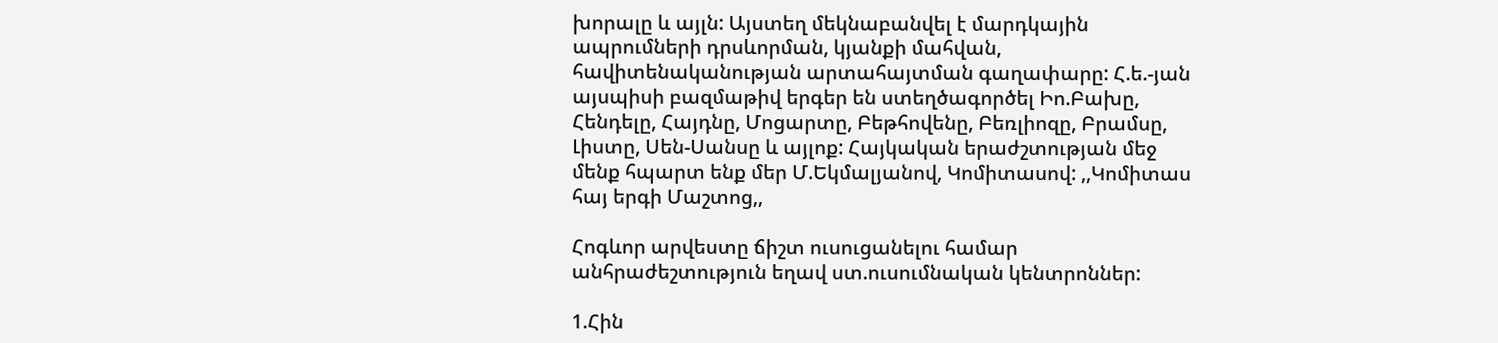խորալը և այլն: Այստեղ մեկնաբանվել է մարդկային ապրումների դրսևորման, կյանքի մահվան, հավիտենականության արտահայտման գաղափարը: Հ.ե.-յան այսպիսի բազմաթիվ երգեր են ստեղծագործել Իո.Բախը, Հենդելը, Հայդնը, Մոցարտը, Բեթհովենը, Բեռլիոզը, Բրամսը, Լիստը, Սեն-Սանսը և այլոք: Հայկական երաժշտության մեջ մենք հպարտ ենք մեր Մ.Եկմալյանով, Կոմիտասով: ,,Կոմիտաս հայ երգի Մաշտոց,,

Հոգևոր արվեստը ճիշտ ուսուցանելու համար անհրաժեշտություն եղավ ստ.ուսումնական կենտրոններ:

1.Հին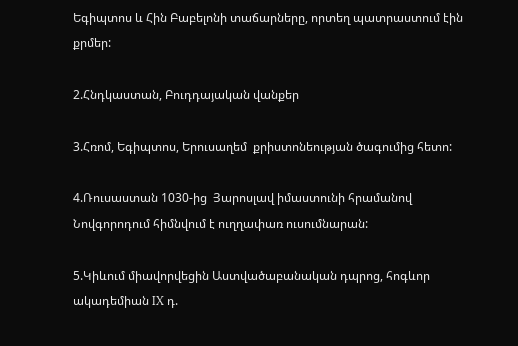Եգիպտոս և Հին Բաբելոնի տաճարները, որտեղ պատրաստում էին քրմեր:

2.Հնդկաստան, Բուդդայական վանքեր

3.Հռոմ, Եգիպտոս, Երուսաղեմ  քրիստոնեության ծագումից հետո:

4.Ռուսաստան 1030-ից  Յարոսլավ իմաստունի հրամանով Նովգորոդում հիմնվում է ուղղափառ ուսումնարան:

5.Կիևում միավորվեցին Աստվածաբանական դպրոց, հոգևոր ակադեմիան IX դ.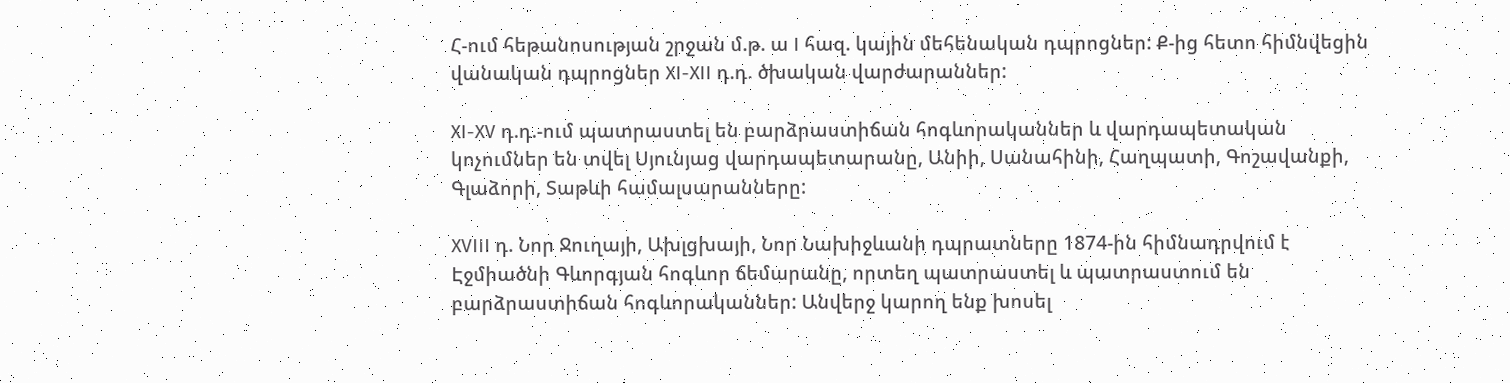Հ-ում հեթանոսության շրջան մ.թ. ա I հազ. կային մեհենական դպրոցներ: Ք-ից հետո հիմնվեցին վանական դպրոցներ XI-XII դ.դ. ծխական վարժարաններ:

XI-XV դ.դ.-ում պատրաստել են բարձրաստիճան հոգևորականներ և վարդապետական կոչումներ են տվել Սյունյաց վարդապետարանը, Անիի, Սանահինի, Հաղպատի, Գոշավանքի, Գլաձորի, Տաթևի համալսարանները:

XVIII դ. Նոր Ջուղայի, Ախլցխայի, Նոր Նախիջևանի դպրատները 1874-ին հիմնադրվում է Էջմիածնի Գևորգյան հոգևոր ճեմարանը, որտեղ պատրաստել և պատրաստում են բարձրաստիճան հոգևորականներ: Անվերջ կարող ենք խոսել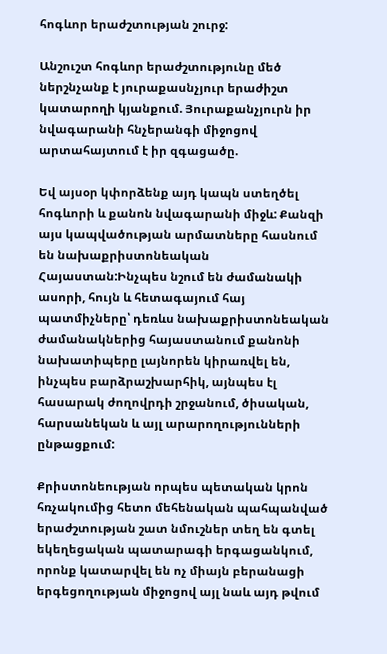հոգևոր երաժշտության շուրջ:

Անշուշտ հոգևոր երաժշտությունը մեծ ներշնչանք է յուրաքասնչյուր երաժիշտ կատարողի կյանքում. Յուրաքանչյուրն իր նվագարանի հնչերանգի միջոցով արտահայտում է իր զգացածը.

Եվ այսօր կփորձենք այդ կապն ստեղծել հոգևորի և քանոն նվագարանի միջև: Քանզի այս կապվածության արմատները հասնում են նախաքրիստոնեական Հայաստան:Ինչպես նշում են ժամանակի ասորի, հույն և հետագայում հայ պատմիչները՝ դեռևս նախաքրիստոնեական ժամանակներից հայաստանում քանոնի նախատիպերը լայնորեն կիրառվել են, ինչպես բարձրաշխարհիկ, այնպես էլ հասարակ ժողովրդի շրջանում, ծիսական, հարսանեկան և այլ արարողությունների ընթացքում:

Քրիստոնեության որպես պետական կրոն հռչակումից հետո մեհենական պահպանված երաժշտության շատ նմուշներ տեղ են գտել եկեղեցական պատարագի երգացանկում, որոնք կատարվել են ոչ միայն բերանացի երգեցողության միջոցով այլ նաև այդ թվում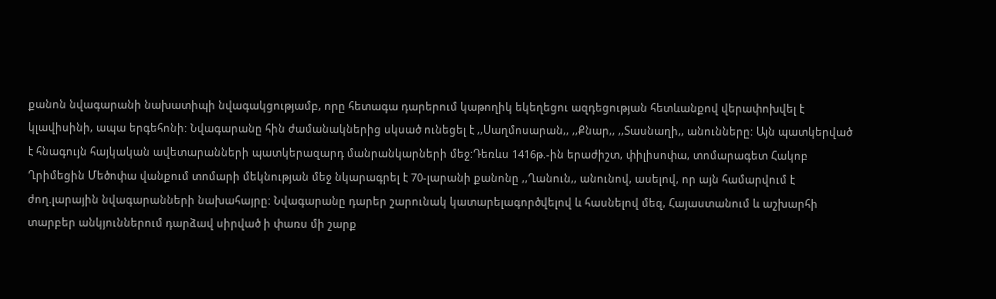քանոն նվագարանի նախատիպի նվագակցությամբ, որը հետագա դարերում կաթողիկ եկեղեցու ազդեցության հետևանքով վերափոխվել է կլավիսինի, ապա երգեհոնի: Նվագարանը հին ժամանակներից սկսած ունեցել է ,,Սաղմոսարան,, ,,Քնար,, ,,Տասնաղի,, անունները: Այն պատկերված է հնագույն հայկական ավետարանների պատկերազարդ մանրանկարների մեջ:Դեռևս 1416թ.-ին երաժիշտ, փիլիսոփա, տոմարագետ Հակոբ Ղրիմեցին Մեծոփա վանքում տոմարի մեկնության մեջ նկարագրել է 70-լարանի քանոնը ,,Ղանուն,, անունով, ասելով, որ այն համարվում է ժող.լարային նվագարանների նախահայրը: Նվագարանը դարեր շարունակ կատարելագործվելով և հասնելով մեզ, Հայաստանում և աշխարհի տարբեր անկյուններում դարձավ սիրված ի փառս մի շարք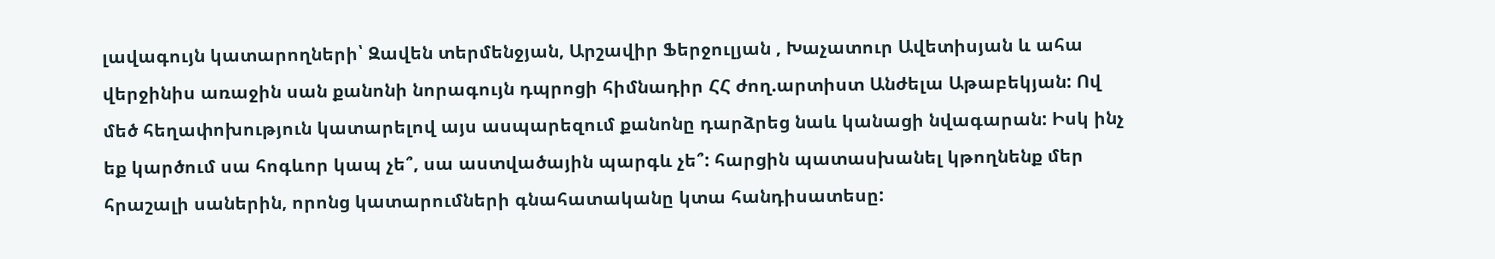լավագույն կատարողների՝ Զավեն տերմենջյան, Արշավիր Ֆերջուլյան , Խաչատուր Ավետիսյան և ահա վերջինիս առաջին սան քանոնի նորագույն դպրոցի հիմնադիր ՀՀ ժող.արտիստ Անժելա Աթաբեկյան: Ով մեծ հեղափոխություն կատարելով այս ասպարեզում քանոնը դարձրեց նաև կանացի նվագարան: Իսկ ինչ եք կարծում սա հոգևոր կապ չե՞, սա աստվածային պարգև չե՞: հարցին պատասխանել կթողնենք մեր հրաշալի սաներին, որոնց կատարումների գնահատականը կտա հանդիսատեսը: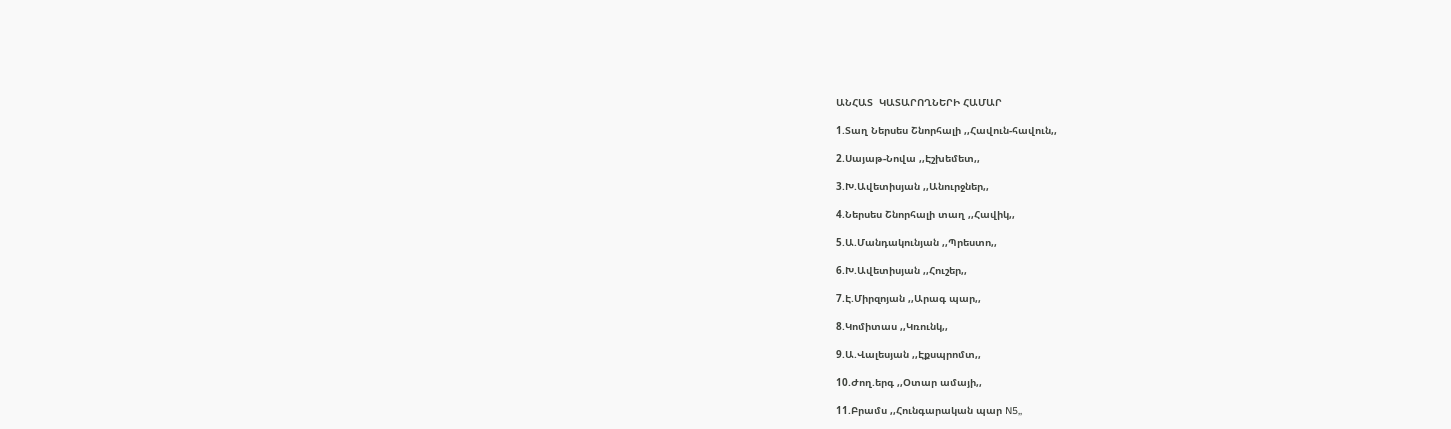ԱՆՀԱՏ  ԿԱՏԱՐՈՂՆԵՐԻ ՀԱՄԱՐ

1.Տաղ Ներսես Շնորհալի ,,Հավուն-հավուն,,

2.Սայաթ-Նովա ,,Էշխեմետ,,

3.Խ.Ավետիսյան ,,Անուրջներ,,

4.Ներսես Շնորհալի տաղ ,,Հավիկ,,

5.Ա.Մանդակունյան ,,Պրեստո,,

6.Խ.Ավետիսյան ,,Հուշեր,,

7.Է.Միրզոյան ,,Արագ պար,,

8.Կոմիտաս ,,Կռունկ,,

9.Ա.Վալեսյան ,,Էքսպրոմտ,,

10.Ժող.երգ ,,Օտար ամայի,,

11.Բրամս ,,Հունգարական պար N5,,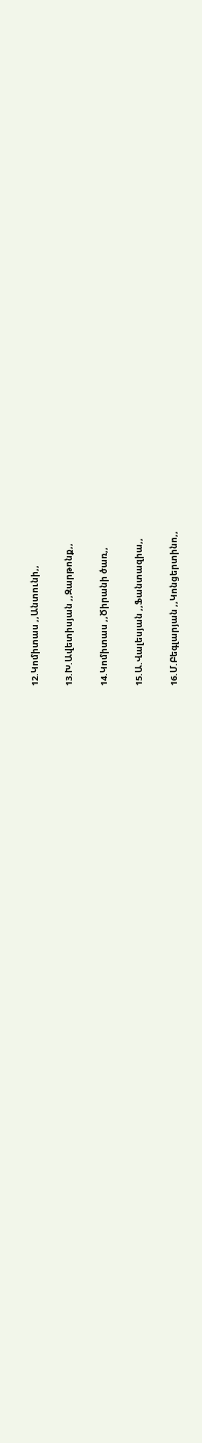12.Կոմիտաս ,,Անտունի,,

13.Խ.Ավետիսյան ,,Զարթոնք,,

14.Կոմիտաս ,,Ծիրանի ծառ,,

15.Ա.Վալեսյան ,,Ֆանտազիա,,

16.Մ.Բեգլարյան ,,Կոնցերտինո,,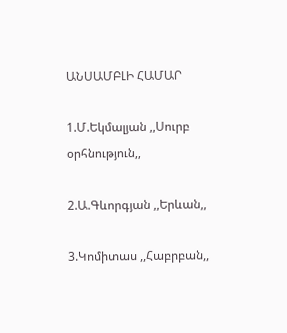ԱՆՍԱՄԲԼԻ ՀԱՄԱՐ

1.Մ.Եկմալյան ,,Սուրբ օրհնություն,,

2.Ա.Գևորգյան ,,Երևան,,

3.Կոմիտաս ,,Հաբրբան,,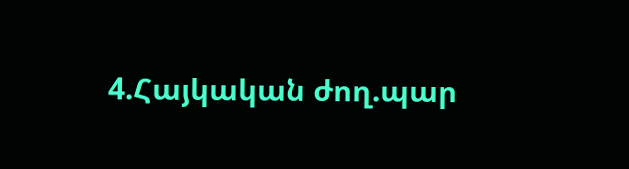4.Հայկական ժող.պար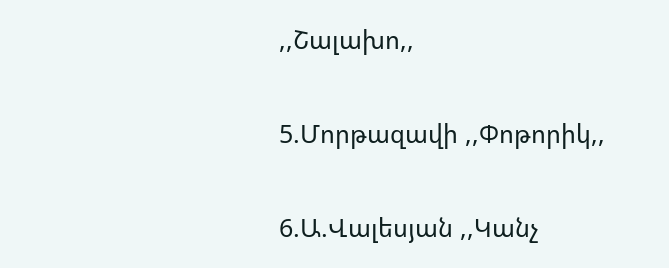,,Շալախո,,

5.Մորթազավի ,,Փոթորիկ,,

6.Ա.Վալեսյան ,,Կանչ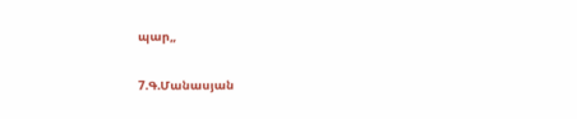պար,,

7.Գ.Մանասյան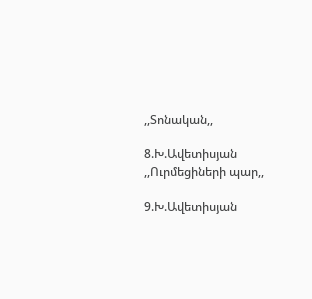,,Տոնական,,

8.Խ.Ավետիսյան ,,Ուրմեցիների պար,,

9.Խ.Ավետիսյան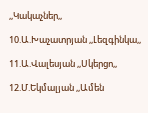,,Կակաչներ,,

10.Ա.Խաչատրյան ,,Լեզգինկա,,

11.Ա.Վալեսյան ,,Սկերցո,,

12.Մ.Եկմալյան ,,Ամեն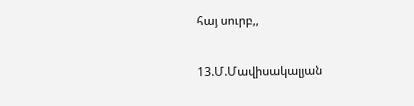հայ սուրբ,,

13.Մ.Մավիսակալյան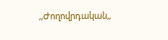,,Ժողովրդական,,